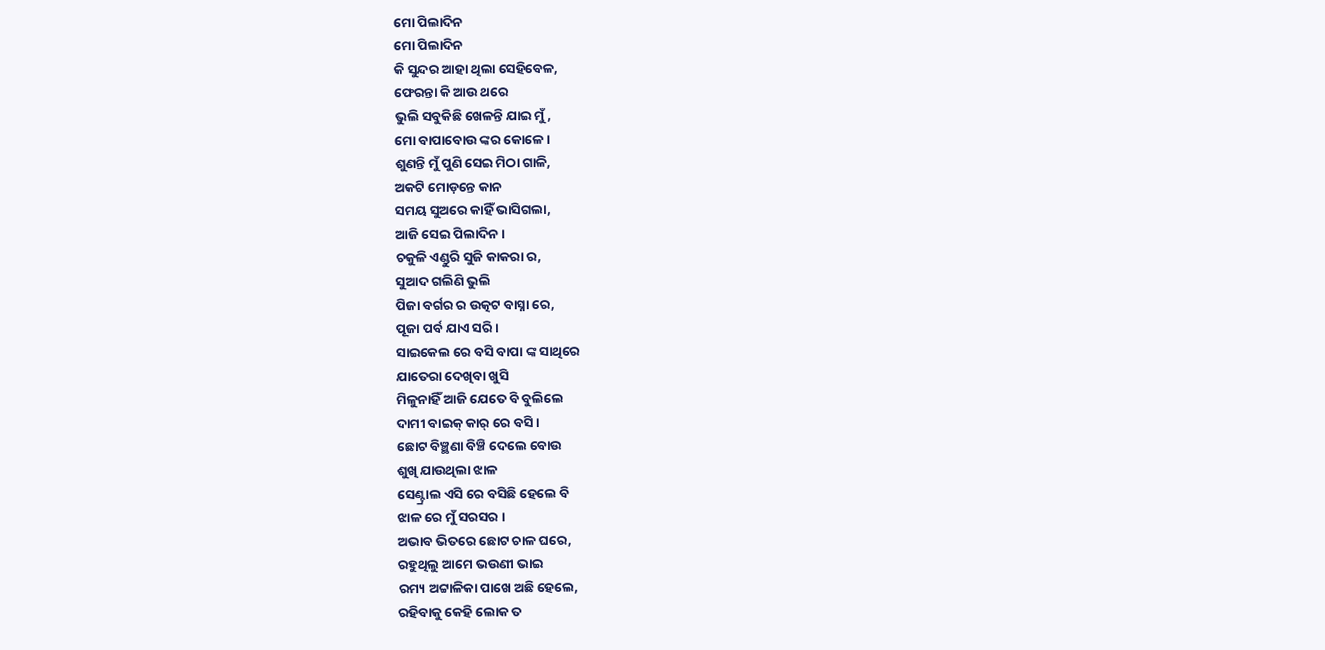ମୋ ପିଲାଦିନ
ମୋ ପିଲାଦିନ
କି ସୁନ୍ଦର ଆହା ଥିଲା ସେହିବେଳ,
ଫେରନ୍ତା କି ଆଉ ଥରେ
ଭୁଲି ସବୁକିଛି ଖେଳନ୍ତି ଯାଇ ମୁଁ,
ମୋ ବାପାବୋଉ ଙ୍କର କୋଳେ ।
ଶୁଣନ୍ତି ମୁଁ ପୁଣି ସେଇ ମିଠା ଗାଳି,
ଅକଟି ମୋଡ଼ନ୍ତେ କାନ
ସମୟ ସୁଅରେ କାହିଁ ଭାସିଗଲା,
ଆଜି ସେଇ ପିଲାଦିନ ।
ଚକୁଳି ଏଣ୍ଡୁରି ସୁଜି କାକରା ର,
ସୁଆଦ ଗଲିଣି ଭୁଲି
ପିଜା ବର୍ଗର ର ଉତ୍କଟ ବାସ୍ନା ରେ,
ପୂଜା ପର୍ବ ଯାଏ ସରି ।
ସାଇକେଲ ରେ ବସି ବାପା ଙ୍କ ସାଥିରେ
ଯାତେରା ଦେଖିବା ଖୁସି
ମିଳୁନାହିଁ ଆଜି ଯେତେ ବି ବୁଲିଲେ
ଦାମୀ ବାଇକ୍ କାର୍ ରେ ବସି ।
ଛୋଟ ବିଞ୍ଛଣା ବିଞ୍ଚି ଦେଲେ ବୋଉ
ଶୁଖି ଯାଉଥିଲା ଝାଳ
ସେଣ୍ଟ୍ରାଲ ଏସି ରେ ବସିଛି ହେଲେ ବି
ଝାଳ ରେ ମୁଁ ସରସର ।
ଅଭାବ ଭିତରେ ଛୋଟ ଚାଳ ଘରେ,
ରହୁଥିଲୁ ଆମେ ଭଉଣୀ ଭାଇ
ରମ୍ୟ ଅଟ୍ଟାଳିକା ପାଖେ ଅଛି ହେଲେ,
ରହିବାକୁ କେହି ଲୋକ ତ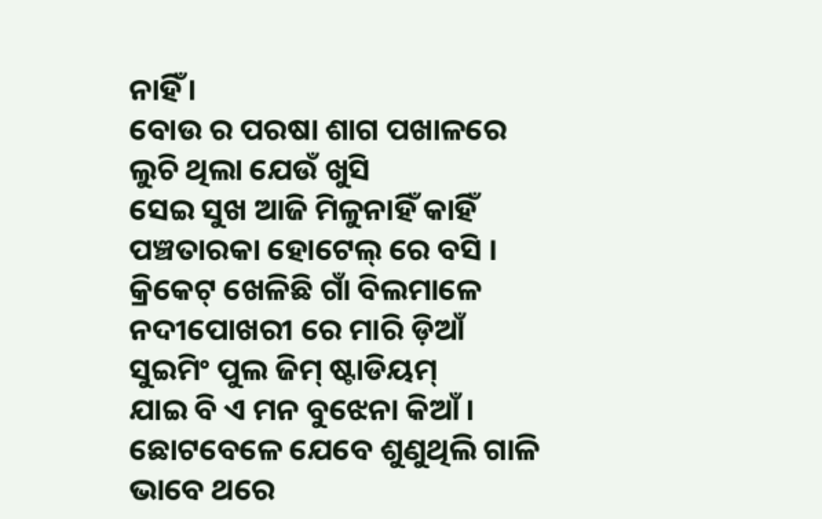ନାହିଁ ।
ବୋଉ ର ପରଷା ଶାଗ ପଖାଳରେ
ଲୁଚି ଥିଲା ଯେଉଁ ଖୁସି
ସେଇ ସୁଖ ଆଜି ମିଳୁନାହିଁ କାହିଁ
ପଞ୍ଚତାରକା ହୋଟେଲ୍ ରେ ବସି ।
କ୍ରିକେଟ୍ ଖେଳିଛି ଗାଁ ବିଲମାଳେ
ନଦୀପୋଖରୀ ରେ ମାରି ଡ଼ିଆଁ
ସୁଇମିଂ ପୁଲ ଜିମ୍ ଷ୍ଟାଡିୟମ୍
ଯାଇ ବି ଏ ମନ ବୁଝେନା କିଆଁ ।
ଛୋଟବେଳେ ଯେବେ ଶୁଣୁଥିଲି ଗାଳି
ଭାବେ ଥରେ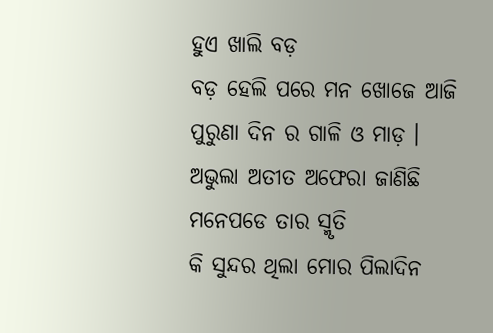ହୁଏ ଖାଲି ବଡ଼
ବଡ଼ ହେଲି ପରେ ମନ ଖୋଜେ ଆଜି
ପୁରୁଣା ଦିନ ର ଗାଳି ଓ ମାଡ଼ ।
ଅଭୁଲା ଅତୀତ ଅଫେରା ଜାଣିଛି
ମନେପଡେ ତାର ସ୍ମୃତି
କି ସୁନ୍ଦର ଥିଲା ମୋର ପିଲାଦିନ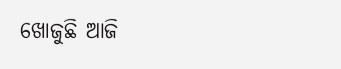ଖୋଜୁଛି ଆଜି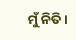ମୁଁ ନିତି ।